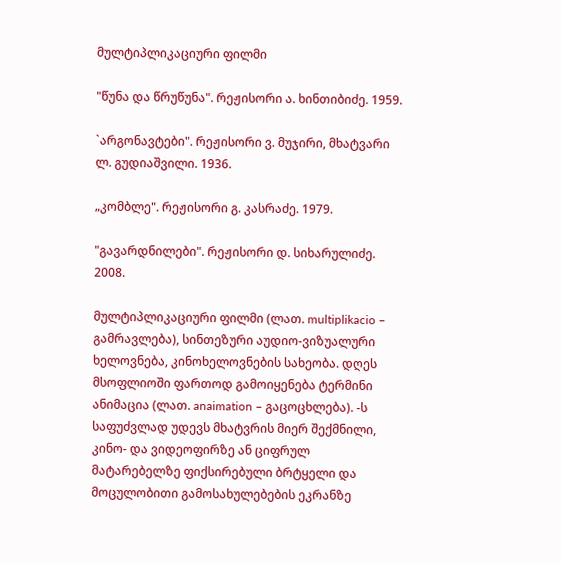მულტიპლიკაციური ფილმი

"წუნა და წრუწუნა". რეჟისორი ა. ხინთიბიძე. 1959.

`არგონავტები". რეჟისორი ვ. მუჯირი, მხატვარი ლ. გუდიაშვილი. 1936.

„კომბლე". რეჟისორი გ. კასრაძე. 1979.

"გავარდნილები". რეჟისორი დ. სიხარულიძე. 2008.

მულტიპლიკაციური ფილმი (ლათ. multiplikacio – გამრავლება), სინთეზური აუდიო-ვიზუალური ხელოვნება, კინოხელოვნების სახეობა. დღეს მსოფლიოში ფართოდ გამოიყენება ტერმინი ანიმაცია (ლათ. anaimation – გაცოცხლება). -ს საფუძვლად უდევს მხატვრის მიერ შექმნილი, კინო- და ვიდეოფირზე ან ციფრულ მატარებელზე ფიქსირებული ბრტყელი და მოცულობითი გამოსახულებების ეკრანზე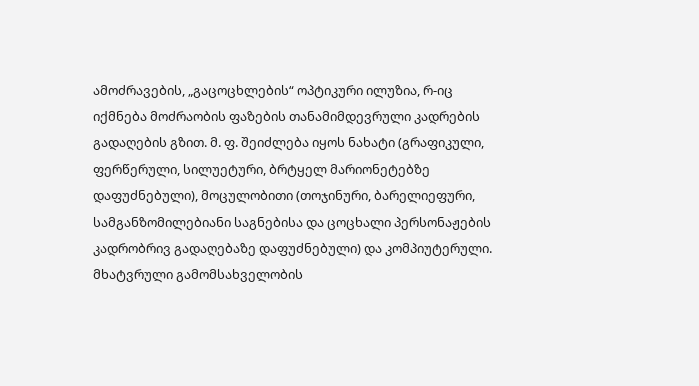ამოძრავების, „გაცოცხლების“ ოპტიკური ილუზია, რ-იც იქმნება მოძრაობის ფაზების თანამიმდევრული კადრების გადაღების გზით. მ. ფ. შეიძლება იყოს ნახატი (გრაფიკული, ფერწერული, სილუეტური, ბრტყელ მარიონეტებზე დაფუძნებული), მოცულობითი (თოჯინური, ბარელიეფური, სამგანზომილებიანი საგნებისა და ცოცხალი პერსონაჟების კადრობრივ გადაღებაზე დაფუძნებული) და კომპიუტერული. მხატვრული გამომსახველობის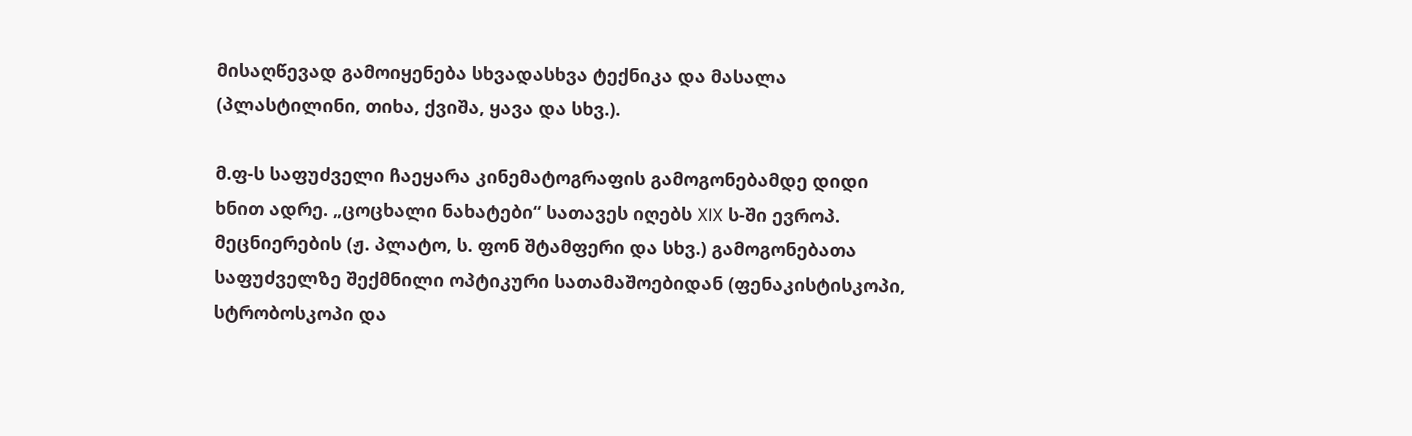მისაღწევად გამოიყენება სხვადასხვა ტექნიკა და მასალა (პლასტილინი, თიხა, ქვიშა, ყავა და სხვ.).

მ.ფ-ს საფუძველი ჩაეყარა კინემატოგრაფის გამოგონებამდე დიდი ხნით ადრე. „ცოცხალი ნახატები“ სათავეს იღებს XIX ს-ში ევროპ. მეცნიერების (ჟ. პლატო, ს. ფონ შტამფერი და სხვ.) გამოგონებათა საფუძველზე შექმნილი ოპტიკური სათამაშოებიდან (ფენაკისტისკოპი, სტრობოსკოპი და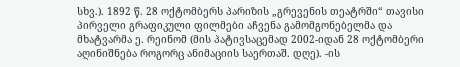სხვ.). 1892 წ. 28 ოქტომბერს პარიზის „გრევენის თეატრში“ თავისი პირველი გრაფიკული ფილმები აჩვენა გამომგონებელმა და მხატვარმა ე. რეინომ (მის პატივსაცემად 2002-იდან 28 ოქტომბერი აღინიშნება როგორც ანიმაციის საერთაშ. დღე). -ის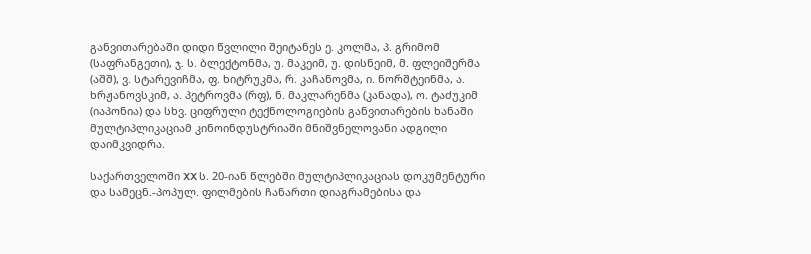განვითარებაში დიდი წვლილი შეიტანეს ე. კოლმა, პ. გრიმომ (საფრანგეთი), ჯ. ს. ბლექტონმა, უ. მაკეიმ, უ. დისნეიმ, მ. ფლეიშერმა (აშშ), ვ. სტარევიჩმა, ფ. ხიტრუკმა, რ. კაჩანოვმა, ი. ნორშტეინმა, ა. ხრჟანოვსკიმ, ა. პეტროვმა (რფ), ნ. მაკლარენმა (კანადა), ო. ტაძუკიმ (იაპონია) და სხვ. ციფრული ტექნოლოგიების განვითარების ხანაში მულტიპლიკაციამ კინოინდუსტრიაში მნიშვნელოვანი ადგილი დაიმკვიდრა.

საქართველოში XX ს. 20-იან წლებში მულტიპლიკაციას დოკუმენტური და სამეცნ.-პოპულ. ფილმების ჩანართი დიაგრამებისა და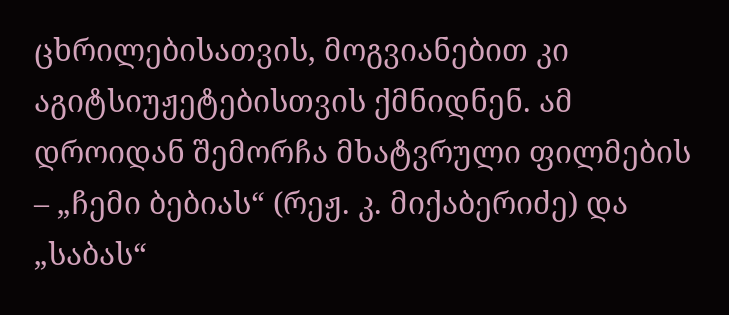ცხრილებისათვის, მოგვიანებით კი აგიტსიუჟეტებისთვის ქმნიდნენ. ამ დროიდან შემორჩა მხატვრული ფილმების – „ჩემი ბებიას“ (რეჟ. კ. მიქაბერიძე) და „საბას“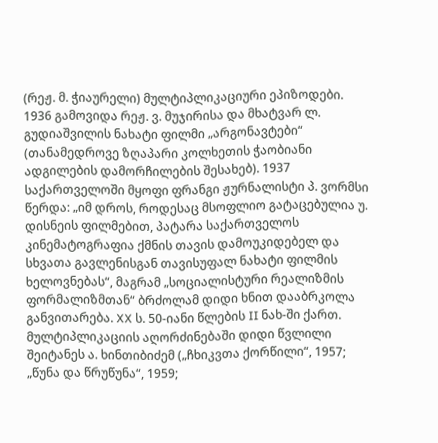(რეჟ. მ. ჭიაურელი) მულტიპლიკაციური ეპიზოდები. 1936 გამოვიდა რეჟ. ვ. მუჯირისა და მხატვარ ლ. გუდიაშვილის ნახატი ფილმი „არგონავტები“ (თანამედროვე ზღაპარი კოლხეთის ჭაობიანი ადგილების დამორჩილების შესახებ). 1937 საქართველოში მყოფი ფრანგი ჟურნალისტი პ. ვორმსი წერდა: „იმ დროს, როდესაც მსოფლიო გატაცებულია უ. დისნეის ფილმებით, პატარა საქართველოს კინემატოგრაფია ქმნის თავის დამოუკიდებელ და სხვათა გავლენისგან თავისუფალ ნახატი ფილმის ხელოვნებას“, მაგრამ „სოციალისტური რეალიზმის ფორმალიზმთან“ ბრძოლამ დიდი ხნით დააბრკოლა განვითარება. XX ს. 50-იანი წლების II ნახ-ში ქართ. მულტიპლიკაციის აღორძინებაში დიდი წვლილი შეიტანეს ა. ხინთიბიძემ („ჩხიკვთა ქორწილი“, 1957; „წუნა და წრუწუნა“, 1959;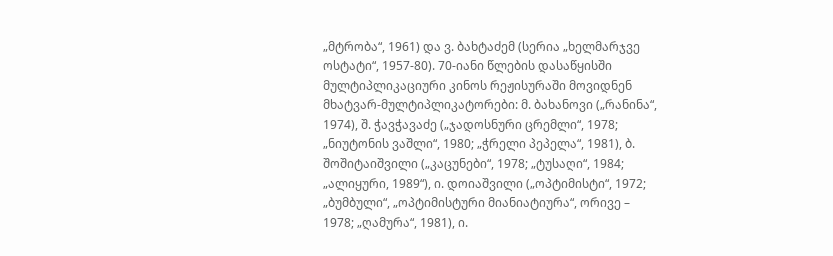„მტრობა“, 1961) და ვ. ბახტაძემ (სერია „ხელმარჯვე ოსტატი“, 1957-80). 70-იანი წლების დასაწყისში მულტიპლიკაციური კინოს რეჟისურაში მოვიდნენ მხატვარ-მულტიპლიკატორები: მ. ბახანოვი („რანინა“, 1974), შ. ჭავჭავაძე („ჯადოსნური ცრემლი“, 1978; „ნიუტონის ვაშლი“, 1980; „ჭრელი პეპელა“, 1981), ბ. შოშიტაიშვილი („კაცუნები“, 1978; „ტუსაღი“, 1984; „ალიყური, 1989“), ი. დოიაშვილი („ოპტიმისტი“, 1972; „ბუმბული“, „ოპტიმისტური მიანიატიურა“, ორივე – 1978; „ღამურა“, 1981), ი.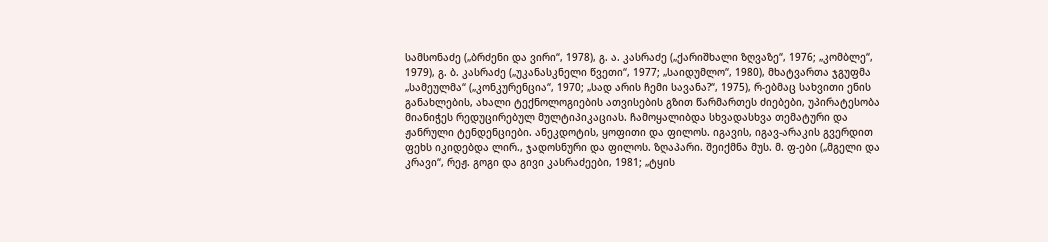სამსონაძე („ბრძენი და ვირი“, 1978), გ. ა. კასრაძე („ქარიშხალი ზღვაზე“, 1976; „კომბლე“, 1979), გ. ბ. კასრაძე („უკანასკნელი წვეთი“, 1977; „საიდუმლო“, 1980), მხატვართა ჯგუფმა „სამეულმა“ („კონკურენცია“, 1970; „სად არის ჩემი სავანა?“, 1975), რ-ებმაც სახვითი ენის განახლების, ახალი ტექნოლოგიების ათვისების გზით წარმართეს ძიებები, უპირატესობა მიანიჭეს რედუცირებულ მულტიპიკაციას. ჩამოყალიბდა სხვადასხვა თემატური და ჟანრული ტენდენციები. ანეკდოტის, ყოფითი და ფილოს. იგავის, იგავ-არაკის გვერდით ფეხს იკიდებდა ლირ., ჯადოსნური და ფილოს. ზღაპარი. შეიქმნა მუს. მ. ფ-ები („მგელი და კრავი“, რეჟ. გოგი და გივი კასრაძეები, 1981; „ტყის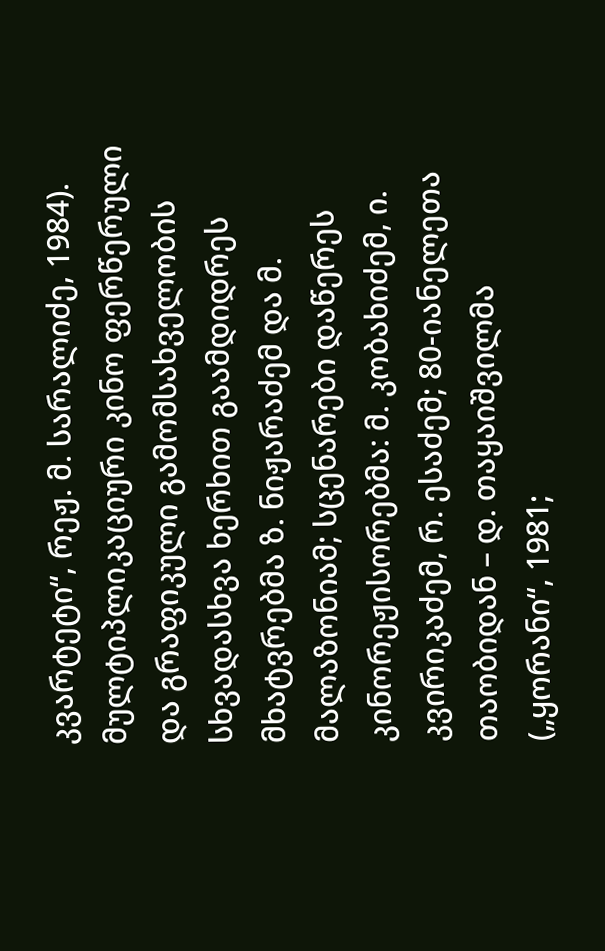კვარტეტი“, რეჟ. მ. სარალიძე, 1984). მულტიპლიკაციური კინო ფერწერული და გრაფიკული გამომსახველობის სხვადასხვა ხერხით გაამდიდრეს მხატვრებმა ზ. ნიჟარაძემ და მ. მალაზონიამ; სცენარები დაწერეს კინორეჟისორებმა: მ. კობახიძემ, ი. კვირიკაძემ, რ. ესაძემ; 80-იანელეთა თაობიდან – დ. თაყაიშვილმა („ყორანი“, 1981;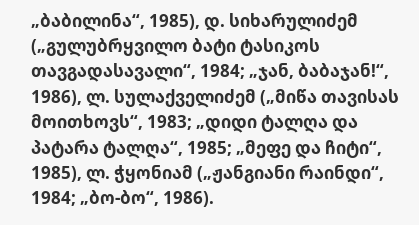„ბაბილინა“, 1985), დ. სიხარულიძემ („გულუბრყვილო ბატი ტასიკოს თავგადასავალი“, 1984; „ჯან, ბაბაჯან!“, 1986), ლ. სულაქველიძემ („მიწა თავისას მოითხოვს“, 1983; „დიდი ტალღა და პატარა ტალღა“, 1985; „მეფე და ჩიტი“, 1985), ლ. ჭყონიამ („ჟანგიანი რაინდი“, 1984; „ბო-ბო“, 1986).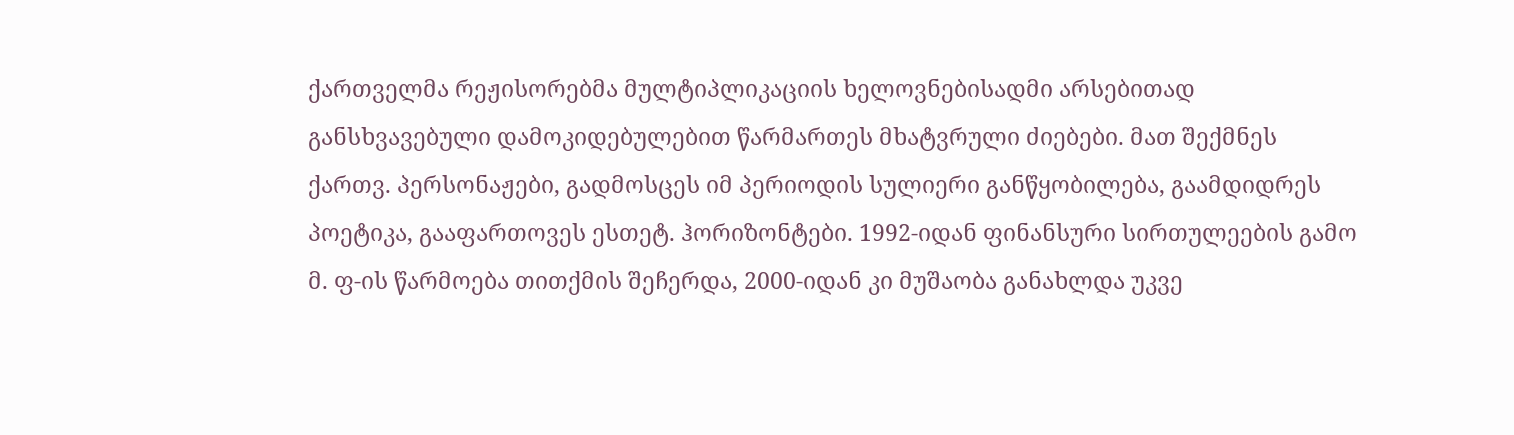ქართველმა რეჟისორებმა მულტიპლიკაციის ხელოვნებისადმი არსებითად განსხვავებული დამოკიდებულებით წარმართეს მხატვრული ძიებები. მათ შექმნეს ქართვ. პერსონაჟები, გადმოსცეს იმ პერიოდის სულიერი განწყობილება, გაამდიდრეს პოეტიკა, გააფართოვეს ესთეტ. ჰორიზონტები. 1992-იდან ფინანსური სირთულეების გამო მ. ფ-ის წარმოება თითქმის შეჩერდა, 2000-იდან კი მუშაობა განახლდა უკვე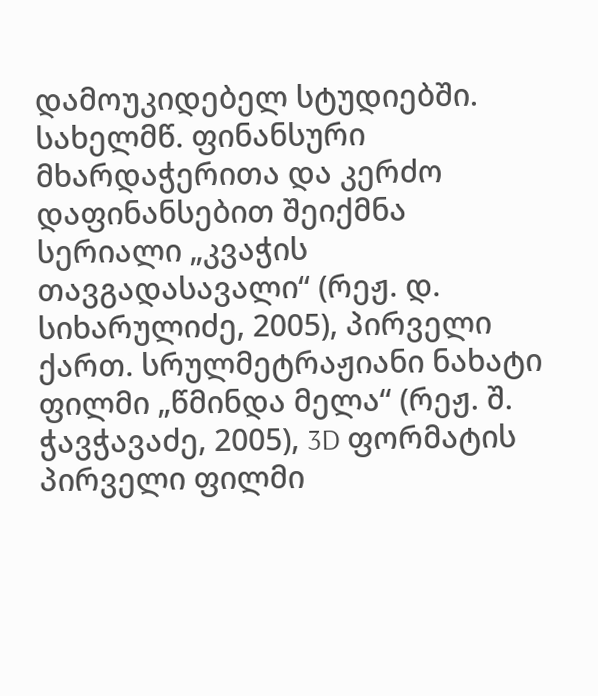დამოუკიდებელ სტუდიებში. სახელმწ. ფინანსური მხარდაჭერითა და კერძო დაფინანსებით შეიქმნა სერიალი „კვაჭის თავგადასავალი“ (რეჟ. დ. სიხარულიძე, 2005), პირველი ქართ. სრულმეტრაჟიანი ნახატი ფილმი „წმინდა მელა“ (რეჟ. შ. ჭავჭავაძე, 2005), 3D ფორმატის პირველი ფილმი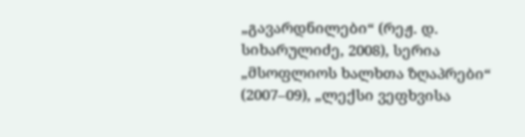„გავარდნილები“ (რეჟ. დ. სიხარულიძე, 2008), სერია „მსოფლიოს ხალხთა ზღაპრები“ (2007–09), „ლექსი ვეფხვისა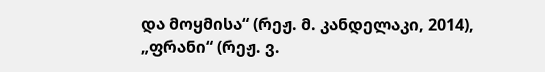და მოყმისა“ (რეჟ. მ. კანდელაკი, 2014), „ფრანი“ (რეჟ. ვ.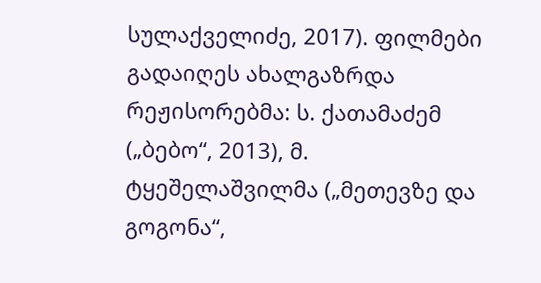სულაქველიძე, 2017). ფილმები გადაიღეს ახალგაზრდა რეჟისორებმა: ს. ქათამაძემ („ბებო“, 2013), მ. ტყეშელაშვილმა („მეთევზე და გოგონა“,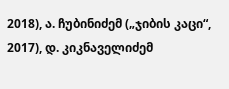2018), ა. ჩუბინიძემ („ჯიბის კაცი“, 2017), დ. კიკნაველიძემ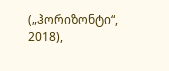(„ჰორიზონტი“, 2018),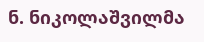ნ. ნიკოლაშვილმა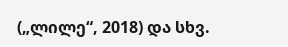(„ლილე“, 2018) და სხვ.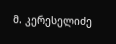მ. კერესელიძე